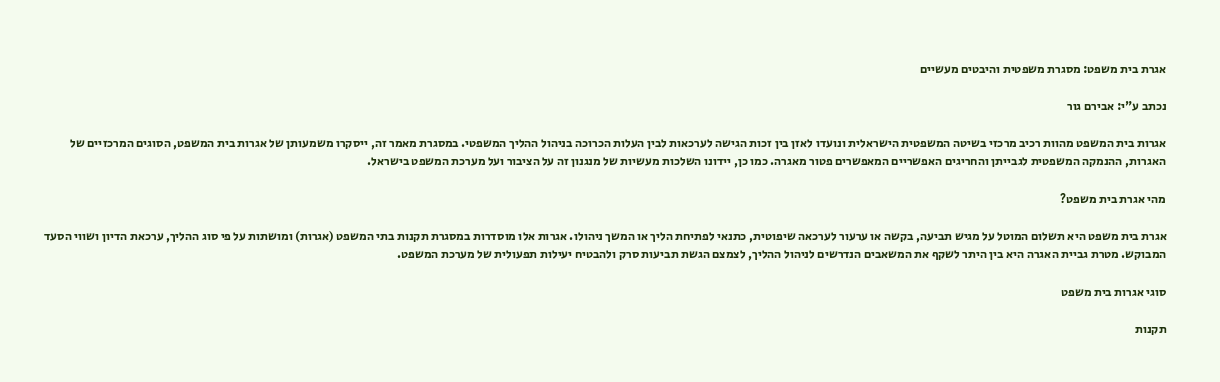אגרת בית משפט: מסגרת משפטית והיבטים מעשיים

נכתב ע"י: אבירם גור

אגרות בית המשפט מהוות רכיב מרכזי בשיטה המשפטית הישראלית ונועדו לאזן בין זכות הגישה לערכאות לבין העלות הכרוכה בניהול ההליך המשפטי. במסגרת מאמר זה, ייסקרו משמעותן של אגרות בית המשפט, הסוגים המרכזיים של האגרות, ההנמקה המשפטית לגבייתן והחריגים האפשריים המאפשרים פטור מאגרה. כמו כן, יידונו השלכות מעשיות של מנגנון זה על הציבור ועל מערכת המשפט בישראל.

מהי אגרת בית משפט?

אגרת בית משפט היא תשלום המוטל על מגיש תביעה, בקשה או ערעור לערכאה שיפוטית, כתנאי לפתיחת הליך או המשך ניהולו. אגרות אלו מוסדרות במסגרת תקנות בתי המשפט (אגרות) ומושתות על פי סוג ההליך, ערכאת הדיון ושווי הסעד המבוקש. מטרת גביית האגרה היא בין היתר לשקף את המשאבים הנדרשים לניהול ההליך, לצמצם הגשת תביעות סרק ולהבטיח יעילות תפעולית של מערכת המשפט.

סוגי אגרות בית משפט

תקנות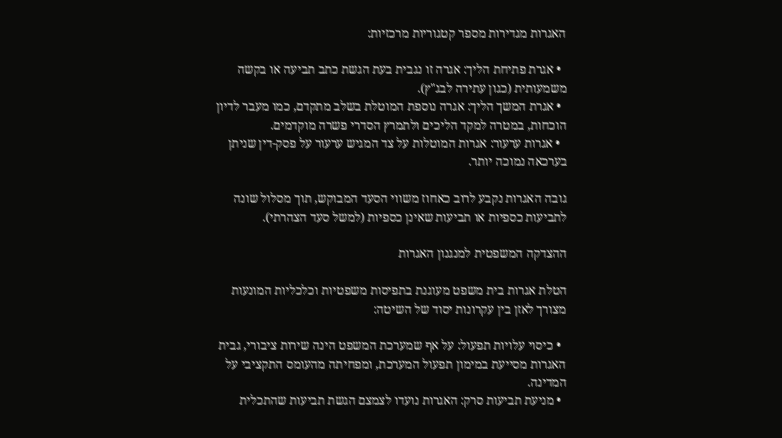האגרות מגדירות מספר קטגוריות מרכזיות:

  • אגרת פתיחת הליך: אגרה זו נגבית בעת הגשת כתב תביעה או בקשה משמעותית (כגון עתירה לבג"ץ).
  • אגרת המשך הליך: אגרה נוספת המוטלת בשלב מתקדם, כמו מעבר לדיון הוכחות, במטרה למקד הליכים ולתמרץ הסדרי פשרה מוקדמים.
  • אגרות ערעור: אגרות המוטלות על צד המגיש ערעור על פסק-דין שניתן בערכאה נמוכה יותר.

גובה האגרות נקבע לרוב כאחוז משווי הסעד המבוקש, תוך מסלול שונה לתביעות כספיות או תביעות שאינן כספיות (למשל סעד הצהרתי).

ההצדקה המשפטית למנגנון האגרות

הטלת אגרות בית משפט מעוגנת בתפיסות משפטיות וכלכליות המונעות מצורך לאזן בין עקרונות יסוד של השיטה:

  • כיסוי עלויות תפעול: על אף שמערכת המשפט הינה שירות ציבורי, גבית האגרות מסייעת במימון תפעול המערכת, ומפחיתה מהעומס התקציבי על המדינה.
  • מניעת תביעות סרק: האגרות נועדו לצמצם הגשת תביעות שהתכלית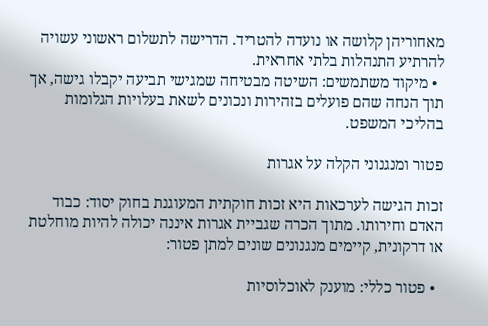מאחוריהן קלושה או נועדה להטריד. הדרישה לתשלום ראשוני עשויה להרתיע התנהלות בלתי אחראית.
  • מיקוד משתמשים: השיטה מבטיחה שמגישי תביעה יקבלו גישה, אך תוך הנחה שהם פועלים בזהירות ונכונים לשאת בעלויות הגלומות בהליכי המשפט.

פטור ומנגנוני הקלה על אגרות

זכות הגישה לערכאות היא זכות חוקתית המעוגנת בחוק יסוד: כבוד האדם וחירותו. מתוך הכרה שגביית אגרות איננה יכולה להיות מוחלטת או דרקונית, קיימים מנגנונים שונים למתן פטור:

  • פטור כללי: מוענק לאוכלוסיות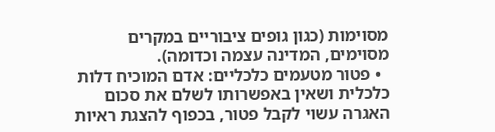מסוימות (כגון גופים ציבוריים במקרים מסוימים, המדינה עצמה וכדומה).
  • פטור מטעמים כלכליים: אדם המוכיח דלות כלכלית ושאין באפשרותו לשלם את סכום האגרה עשוי לקבל פטור, בכפוף להצגת ראיות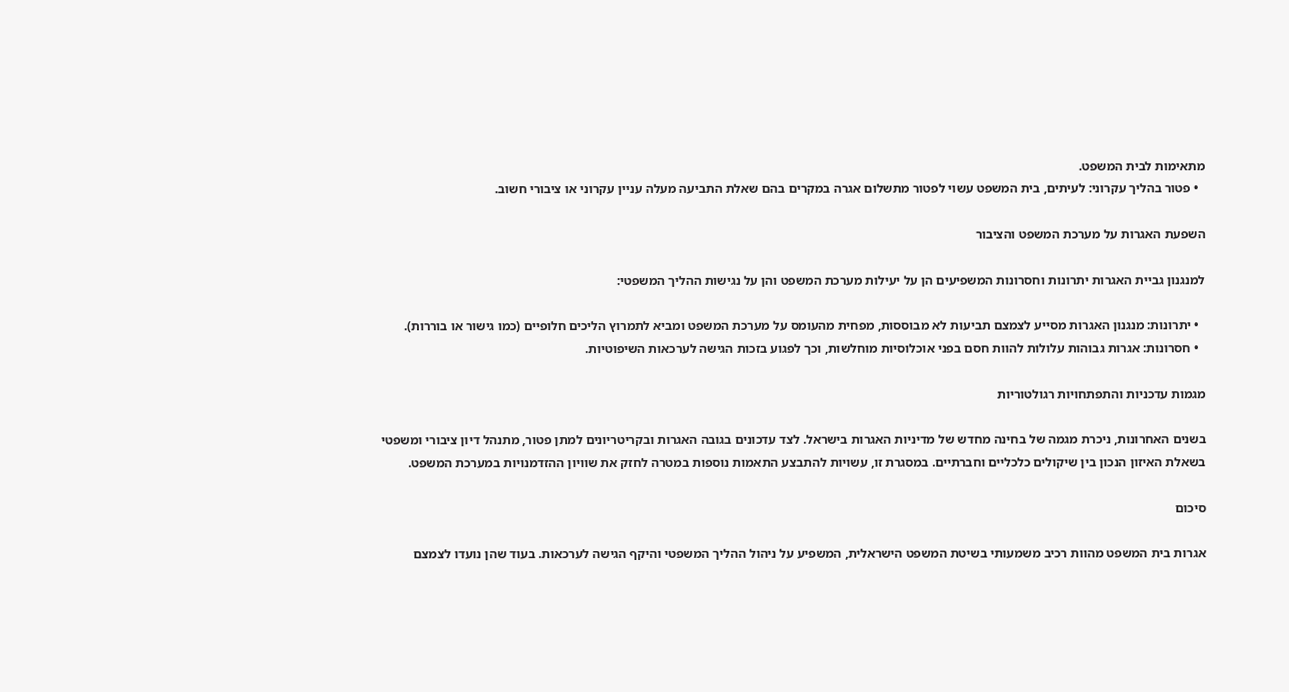מתאימות לבית המשפט.
  • פטור בהליך עקרוני: לעיתים, בית המשפט עשוי לפטור מתשלום אגרה במקרים בהם שאלת התביעה מעלה עניין עקרוני או ציבורי חשוב.

השפעת האגרות על מערכת המשפט והציבור

למנגנון גביית האגרות יתרונות וחסרונות המשפיעים הן על יעילות מערכת המשפט והן על נגישות ההליך המשפטי:

  • יתרונות: מנגנון האגרות מסייע לצמצם תביעות לא מבוססות, מפחית מהעומס על מערכת המשפט ומביא לתמרוץ הליכים חלופיים (כמו גישור או בוררות).
  • חסרונות: אגרות גבוהות עלולות להוות חסם בפני אוכלוסיות מוחלשות, וכך לפגוע בזכות הגישה לערכאות השיפוטיות.

מגמות עדכניות והתפתחויות רגולטוריות

בשנים האחרונות, ניכרת מגמה של בחינה מחדש של מדיניות האגרות בישראל. לצד עדכונים בגובה האגרות ובקריטריונים למתן פטור, מתנהל דיון ציבורי ומשפטי בשאלת האיזון הנכון בין שיקולים כלכליים וחברתיים. במסגרת זו, עשויות להתבצע התאמות נוספות במטרה לחזק את שוויון ההזדמנויות במערכת המשפט.

סיכום

אגרות בית המשפט מהוות רכיב משמעותי בשיטת המשפט הישראלית, המשפיע על ניהול ההליך המשפטי והיקף הגישה לערכאות. בעוד שהן נועדו לצמצם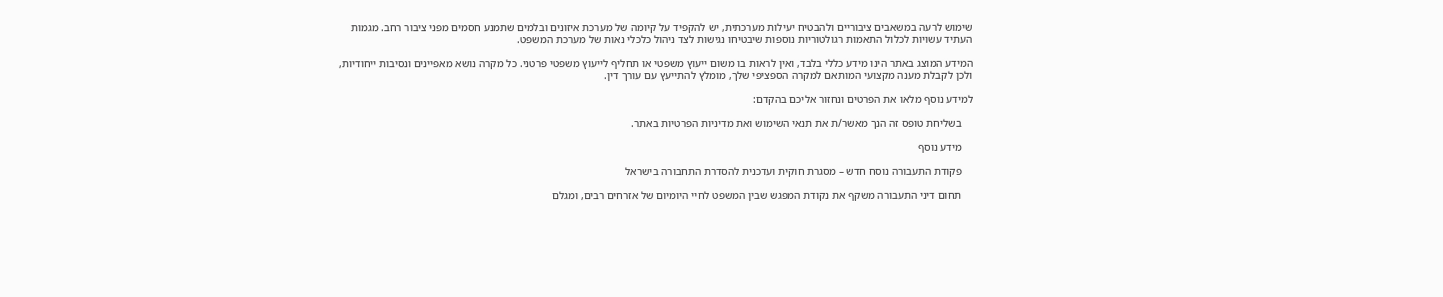שימוש לרעה במשאבים ציבוריים ולהבטיח יעילות מערכתית, יש להקפיד על קיומה של מערכת איזונים ובלמים שתמנע חסמים מפני ציבור רחב. מגמות העתיד עשויות לכלול התאמות רגולטוריות נוספות שיבטיחו נגישות לצד ניהול כלכלי נאות של מערכת המשפט.

המידע המוצג באתר הינו מידע כללי בלבד, ואין לראות בו משום ייעוץ משפטי או תחליף לייעוץ משפטי פרטני. כל מקרה נושא מאפיינים ונסיבות ייחודיות, ולכן לקבלת מענה מקצועי המותאם למקרה הספציפי שלך, מומלץ להתייעץ עם עורך דין.

למידע נוסף מלאו את הפרטים ונחזור אליכם בהקדם:

    בשליחת טופס זה הנך מאשר/ת את תנאי השימוש ואת מדיניות הפרטיות באתר.

    מידע נוסף

    פקודת התעבורה נוסח חדש – מסגרת חוקית ועדכנית להסדרת התחבורה בישראל

    תחום דיני התעבורה משקף את נקודת המפגש שבין המשפט לחיי היומיום של אזרחים רבים, ומגלם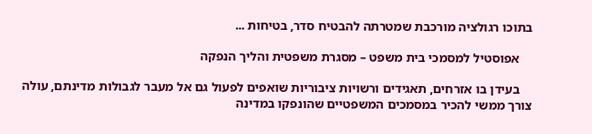בתוכו רגולציה מורכבת שמטרתה להבטיח סדר, בטיחות ...

    אפוסטיל למסמכי בית משפט – מסגרת משפטית והליך הנפקה

    בעידן בו אזרחים, תאגידים ורשויות ציבוריות שואפים לפעול גם אל מעבר לגבולות מדינתם, עולה צורך ממשי להכיר במסמכים המשפטיים שהונפקו במדינה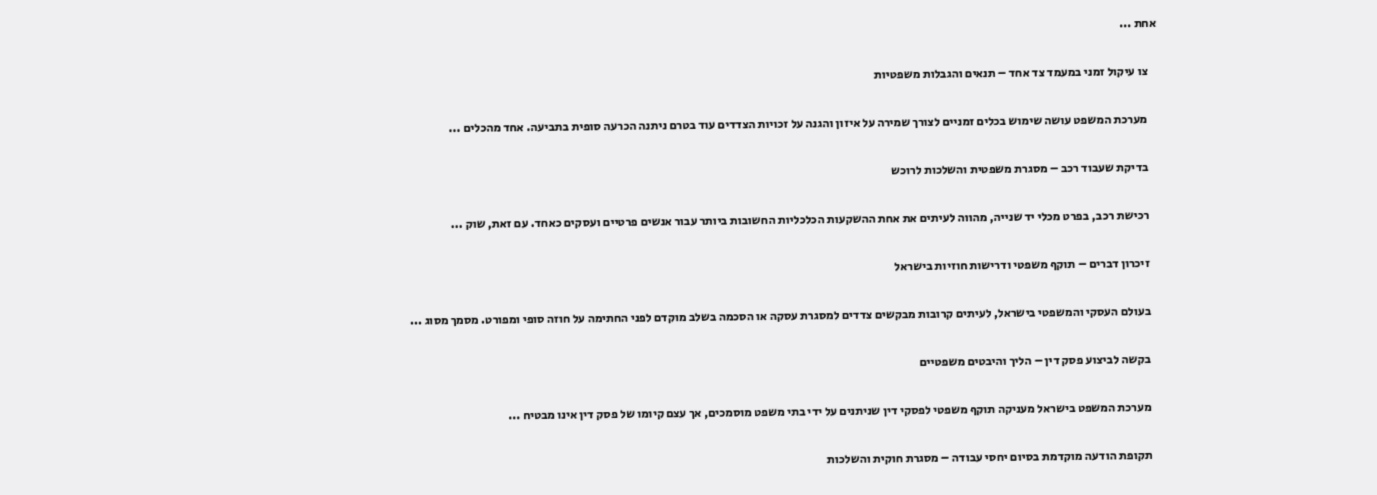אחת ...

    צו עיקול זמני במעמד צד אחד – תנאים והגבלות משפטיות

    מערכת המשפט עושה שימוש בכלים זמניים לצורך שמירה על איזון והגנה על זכויות הצדדים עוד בטרם ניתנה הכרעה סופית בתביעה. אחד מהכלים ...

    בדיקת שעבוד רכב – מסגרת משפטית והשלכות לרוכש

    רכישת רכב, בפרט מכלי יד שנייה, מהווה לעיתים את אחת ההשקעות הכלכליות החשובות ביותר עבור אנשים פרטיים ועסקים כאחד. עם זאת, שוק ...

    זיכרון דברים – תוקף משפטי ודרישות חוזיות בישראל

    בעולם העסקי והמשפטי בישראל, לעיתים קרובות מבקשים צדדים למסגרת עסקה או הסכמה בשלב מוקדם לפני החתימה על חוזה סופי ומפורט. מסמך מסוג ...

    בקשה לביצוע פסק דין – הליך והיבטים משפטיים

    מערכת המשפט בישראל מעניקה תוקף משפטי לפסקי דין שניתנים על ידי בתי משפט מוסמכים, אך עצם קיומו של פסק דין אינו מבטיח ...

    תקופת הודעה מוקדמת בסיום יחסי עבודה – מסגרת חוקית והשלכות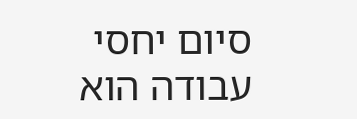סיום יחסי עבודה הוא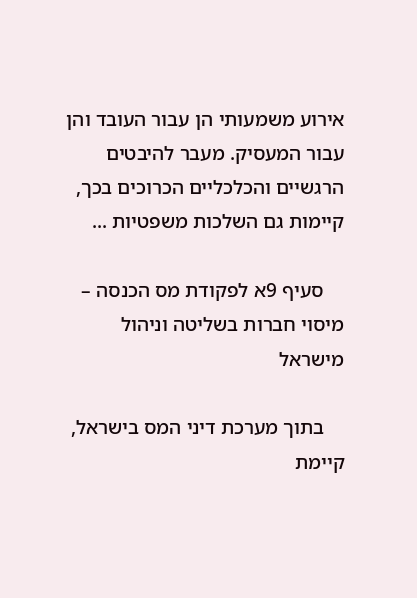אירוע משמעותי הן עבור העובד והן עבור המעסיק. מעבר להיבטים הרגשיים והכלכליים הכרוכים בכך, קיימות גם השלכות משפטיות ...

    סעיף 9א לפקודת מס הכנסה – מיסוי חברות בשליטה וניהול מישראל

    בתוך מערכת דיני המס בישראל, קיימת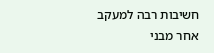חשיבות רבה למעקב אחר מבני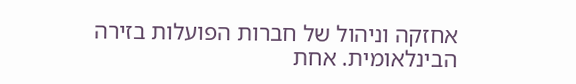אחזקה וניהול של חברות הפועלות בזירה הבינלאומית. אחת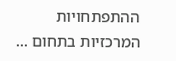ההתפתחויות המרכזיות בתחום ...